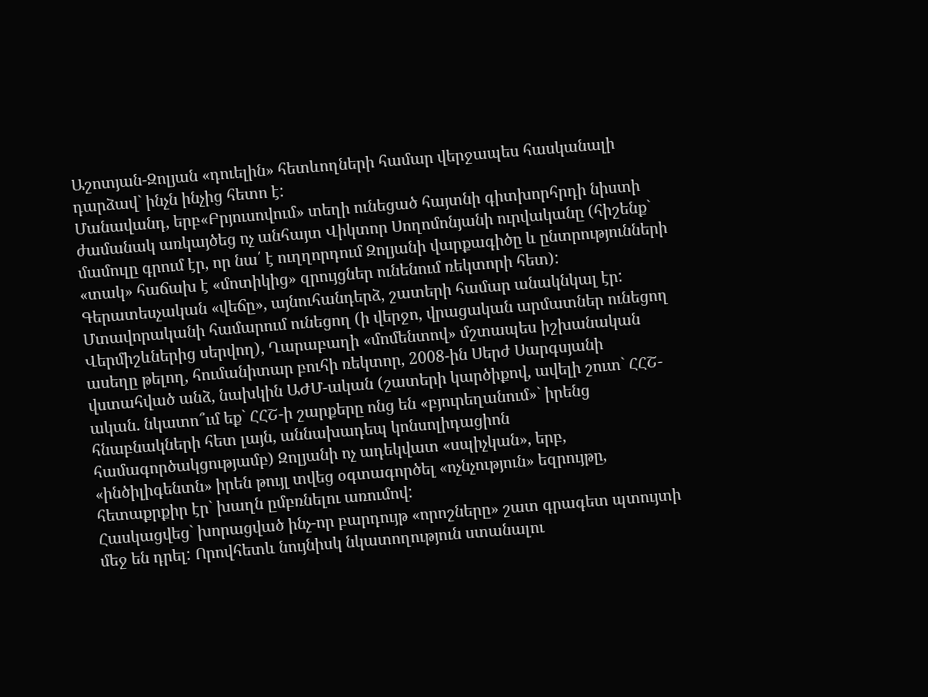Աշոտյան-Զոլյան «դուելին» հետևողների համար վերջապես հասկանալի դարձավ` ինչն ինչից հետո է:
Մանավանդ, երբ«Բրյուսովում» տեղի ունեցած հայտնի գիտխորհրդի նիստի ժամանակ առկայծեց ոչ անհայտ Վիկտոր Սողոմոնյանի ուրվականը (հիշենք` մամուլը գրում էր, որ նա՛ է ուղղորդում Զոլյանի վարքագիծը և ընտրությունների «տակ» հաճախ է «մոտիկից» զրույցներ ունենում ռեկտորի հետ):
Գերատեսչական «վեճը», այնուհանդերձ, շատերի համար անակնկալ էր: Մտավորականի համարում ունեցող (ի վերջո, վրացական արմատներ ունեցող Վերմիշևներից սերվող), Ղարաբաղի «մոմենտով» մշտապես իշխանական ասեղը թելող, հումանիտար բուհի ռեկտոր, 2008-ին Սերժ Սարգսյանի վստահված անձ, նախկին ԱԺՄ-ական (շատերի կարծիքով, ավելի շուտ` ՀՀՇ-ական. նկատո՞ւմ եք` ՀՀՇ-ի շարքերը ոնց են «բյուրեղանում»` իրենց հնաբնակների հետ լայն, աննախադեպ կոնսոլիդացիոն համագործակցությամբ) Զոլյանի ոչ ադեկվատ «սպիչկան», երբ, «ինծիլիգենտն» իրեն թույլ տվեց օգտագործել «ոչնչություն» եզրույթը, հետաքրքիր էր` խաղն ըմբռնելու առումով:
Հասկացվեց` խորացված ինչ-որ բարդույթ «որոշները» շատ գրագետ պտույտի մեջ են դրել: Որովհետև նույնիսկ նկատողություն ստանալու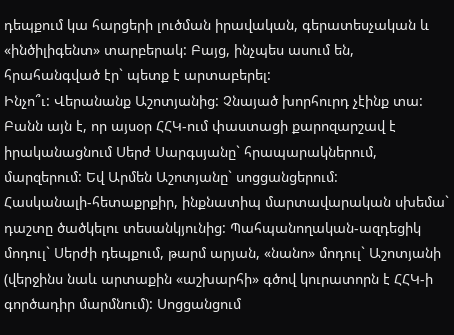դեպքում կա հարցերի լուծման իրավական, գերատեսչական և «ինծիլիգենտ» տարբերակ: Բայց, ինչպես ասում են, հրահանգված էր` պետք է արտաբերել:
Ինչո՞ւ: Վերանանք Աշոտյանից: Չնայած խորհուրդ չէինք տա: Բանն այն է, որ այսօր ՀՀԿ-ում փաստացի քարոզարշավ է իրականացնում Սերժ Սարգսյանը` հրապարակներում, մարզերում: Եվ Արմեն Աշոտյանը` սոցցանցերում:
Հասկանալի-հետաքրքիր, ինքնատիպ մարտավարական սխեմա` դաշտը ծածկելու տեսանկյունից: Պահպանողական-ազդեցիկ մոդուլ` Սերժի դեպքում, թարմ արյան, «նանո» մոդուլ` Աշոտյանի (վերջինս նաև արտաքին «աշխարհի» գծով կուրատորն է ՀՀԿ-ի գործադիր մարմնում): Սոցցանցում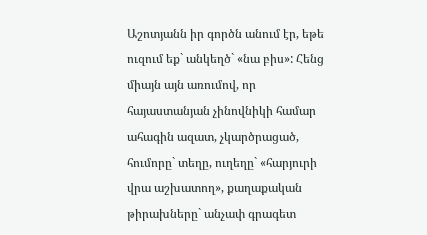Աշոտյանն իր գործն անում էր, եթե ուզում եք` անկեղծ` «նա բիս»: Հենց միայն այն առումով, որ հայաստանյան չինովնիկի համար ահագին ազատ, չկարծրացած, հումորը` տեղը, ուղեղը` «հարյուրի վրա աշխատող», քաղաքական թիրախները` անչափ գրագետ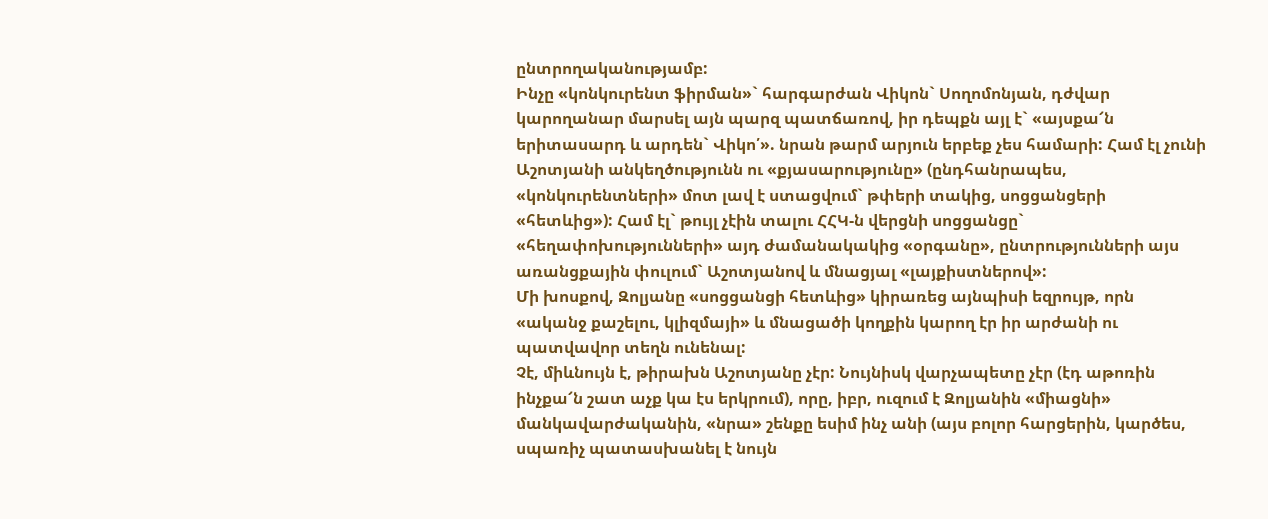ընտրողականությամբ:
Ինչը «կոնկուրենտ ֆիրման»` հարգարժան Վիկոն` Սողոմոնյան, դժվար կարողանար մարսել այն պարզ պատճառով, իր դեպքն այլ է` «այսքա՜ն երիտասարդ և արդեն` Վիկո՛». նրան թարմ արյուն երբեք չես համարի: Համ էլ չունի Աշոտյանի անկեղծությունն ու «քյասարությունը» (ընդհանրապես, «կոնկուրենտների» մոտ լավ է ստացվում` թփերի տակից, սոցցանցերի «հետևից»): Համ էլ` թույլ չէին տալու ՀՀԿ-ն վերցնի սոցցանցը` «հեղափոխությունների» այդ ժամանակակից «օրգանը», ընտրությունների այս առանցքային փուլում` Աշոտյանով և մնացյալ «լայքիստներով»:
Մի խոսքով, Զոլյանը «սոցցանցի հետևից» կիրառեց այնպիսի եզրույթ, որն «ականջ քաշելու, կլիզմայի» և մնացածի կողքին կարող էր իր արժանի ու պատվավոր տեղն ունենալ:
Չէ, միևնույն է, թիրախն Աշոտյանը չէր: Նույնիսկ վարչապետը չէր (էդ աթոռին ինչքա՜ն շատ աչք կա էս երկրում), որը, իբր, ուզում է Զոլյանին «միացնի» մանկավարժականին, «նրա» շենքը եսիմ ինչ անի (այս բոլոր հարցերին, կարծես, սպառիչ պատասխանել է նույն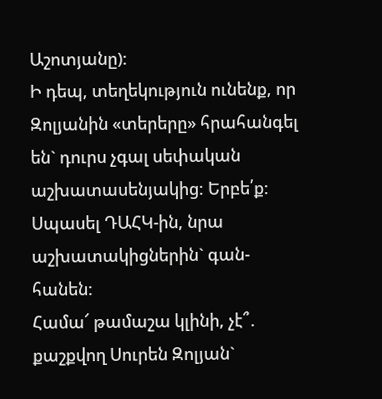Աշոտյանը):
Ի դեպ, տեղեկություն ունենք, որ Զոլյանին «տերերը» հրահանգել են` դուրս չգալ սեփական աշխատասենյակից: Երբե՛ք: Սպասել ԴԱՀԿ-ին, նրա աշխատակիցներին` գան-հանեն:
Համա՜ թամաշա կլինի, չէ՞. քաշքվող Սուրեն Զոլյան`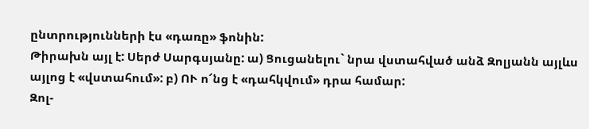ընտրությունների էս «դառը» ֆոնին:
Թիրախն այլ է: Սերժ Սարգսյանը: ա) Ցուցանելու` նրա վստահված անձ Զոլյանն այլևս այլոց է «վստահում»: բ) ՈՒ ո՜նց է «դահկվում» դրա համար:
Զոլ-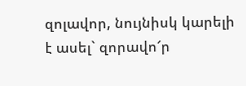զոլավոր, նույնիսկ կարելի է ասել` զորավո՜ր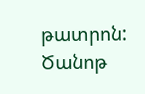թատրոն:
Ծանոթ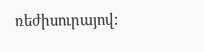ռեժիսուրայով: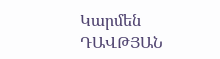Կարմեն ԴԱՎԹՅԱՆ